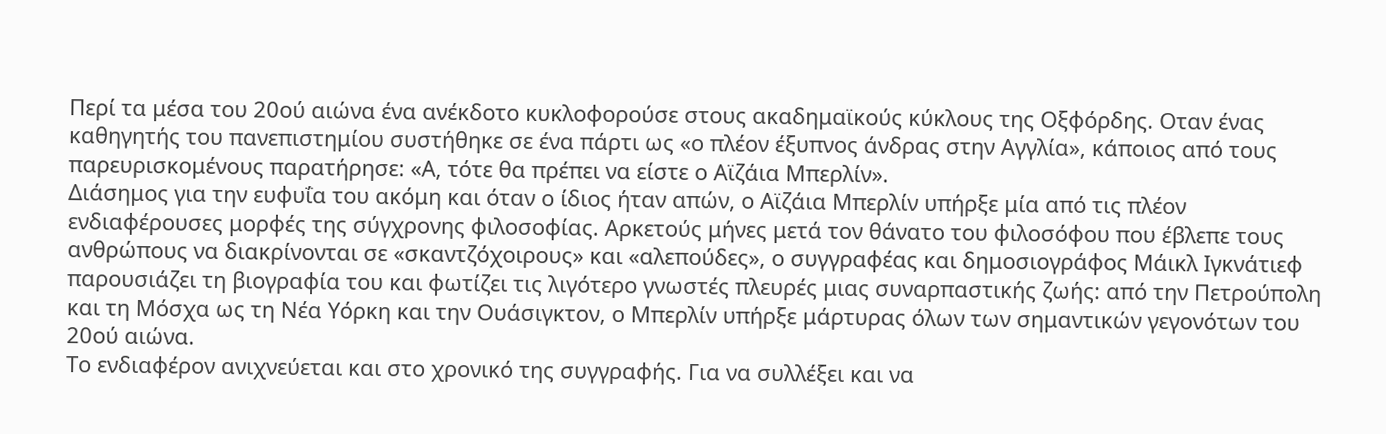Περί τα μέσα του 20ού αιώνα ένα ανέκδοτο κυκλοφορούσε στους ακαδημαϊκούς κύκλους της Οξφόρδης. Οταν ένας καθηγητής του πανεπιστημίου συστήθηκε σε ένα πάρτι ως «ο πλέον έξυπνος άνδρας στην Αγγλία», κάποιος από τους παρευρισκομένους παρατήρησε: «Α, τότε θα πρέπει να είστε ο Αϊζάια Μπερλίν».
Διάσημος για την ευφυΐα του ακόμη και όταν ο ίδιος ήταν απών, ο Αϊζάια Μπερλίν υπήρξε μία από τις πλέον ενδιαφέρουσες μορφές της σύγχρονης φιλοσοφίας. Αρκετούς μήνες μετά τον θάνατο του φιλοσόφου που έβλεπε τους ανθρώπους να διακρίνονται σε «σκαντζόχοιρους» και «αλεπούδες», ο συγγραφέας και δημοσιογράφος Μάικλ Ιγκνάτιεφ παρουσιάζει τη βιογραφία του και φωτίζει τις λιγότερο γνωστές πλευρές μιας συναρπαστικής ζωής: από την Πετρούπολη και τη Μόσχα ως τη Νέα Υόρκη και την Ουάσιγκτον, ο Μπερλίν υπήρξε μάρτυρας όλων των σημαντικών γεγονότων του 20ού αιώνα.
Το ενδιαφέρον ανιχνεύεται και στο χρονικό της συγγραφής. Για να συλλέξει και να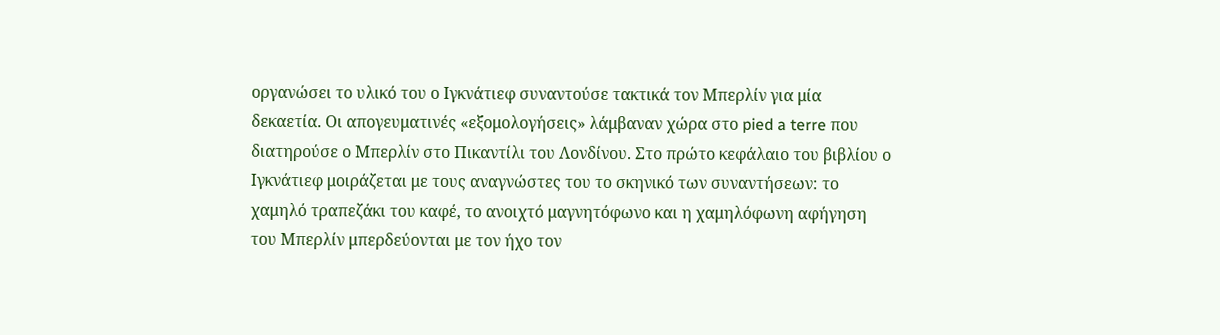οργανώσει το υλικό του ο Ιγκνάτιεφ συναντούσε τακτικά τον Μπερλίν για μία δεκαετία. Οι απογευματινές «εξομολογήσεις» λάμβαναν χώρα στο pied a terre που διατηρούσε ο Μπερλίν στο Πικαντίλι του Λονδίνου. Στο πρώτο κεφάλαιο του βιβλίου ο Ιγκνάτιεφ μοιράζεται με τους αναγνώστες του το σκηνικό των συναντήσεων: το χαμηλό τραπεζάκι του καφέ, το ανοιχτό μαγνητόφωνο και η χαμηλόφωνη αφήγηση του Μπερλίν μπερδεύονται με τον ήχο τον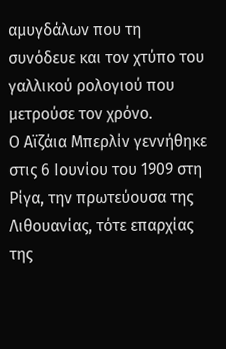αμυγδάλων που τη συνόδευε και τον χτύπο του γαλλικού ρολογιού που μετρούσε τον χρόνο.
Ο Αϊζάια Μπερλίν γεννήθηκε στις 6 Ιουνίου του 1909 στη Ρίγα, την πρωτεύουσα της Λιθουανίας, τότε επαρχίας της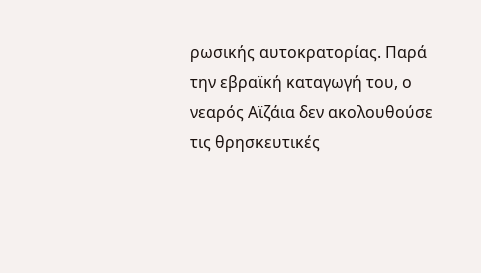ρωσικής αυτοκρατορίας. Παρά την εβραϊκή καταγωγή του, ο νεαρός Αϊζάια δεν ακολουθούσε τις θρησκευτικές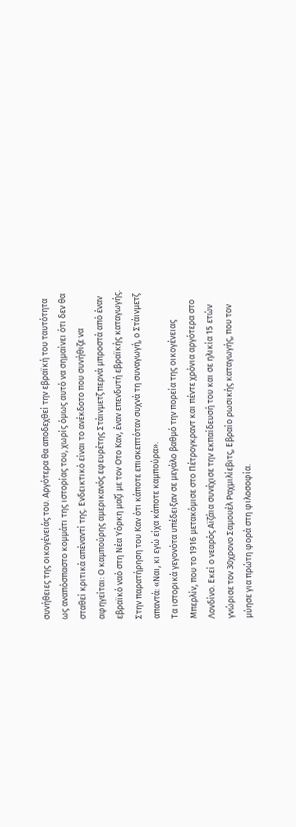συνήθειες της οικογένειάς του. Αργότερα θα αποδεχθεί την εβραϊκή του ταυτότητα ως αναπόσπαστο κομμάτι της ιστορίας του, χωρίς όμως αυτό να σημαίνει ότι δεν θα σταθεί κριτικά απέναντί της. Ενδεικτικό είναι το ανέκδοτο που συνήθιζε να αφηγείται: Ο καμπούρης αμερικανός εφευρέτης Στάινμετζ περνά μπροστά από έναν εβραϊκό ναό στη Νέα Υόρκη μαζί με τον Οτο Καν, έναν επενδυτή εβραϊκής καταγωγής. Στην παρατήρηση του Καν ότι κάποτε επισκεπτόταν συχνά τη συναγωγή, ο Στάινμετζ απαντά: «Ναι, κι εγώ είχα κάποτε καμπούρα».
Τα ιστορικά γεγονότα υπέδειξαν σε μεγάλο βαθμό την πορεία της οικογένειας Μπερλίν, που το 1916 μετακόμισε στο Πέτρογκραντ και πέντε χρόνια αργότερα στο Λονδίνο. Εκεί ο νεαρός Αϊζάια συνέχισε την εκπαίδευσή του και σε ηλικία 15 ετών γνώρισε τον 30χρονο Σαμουέλ Ραχμιλίεβιτς, Εβραίο ρωσικής καταγωγής, που τον μύησε για πρώτη φορά στη φιλοσοφία.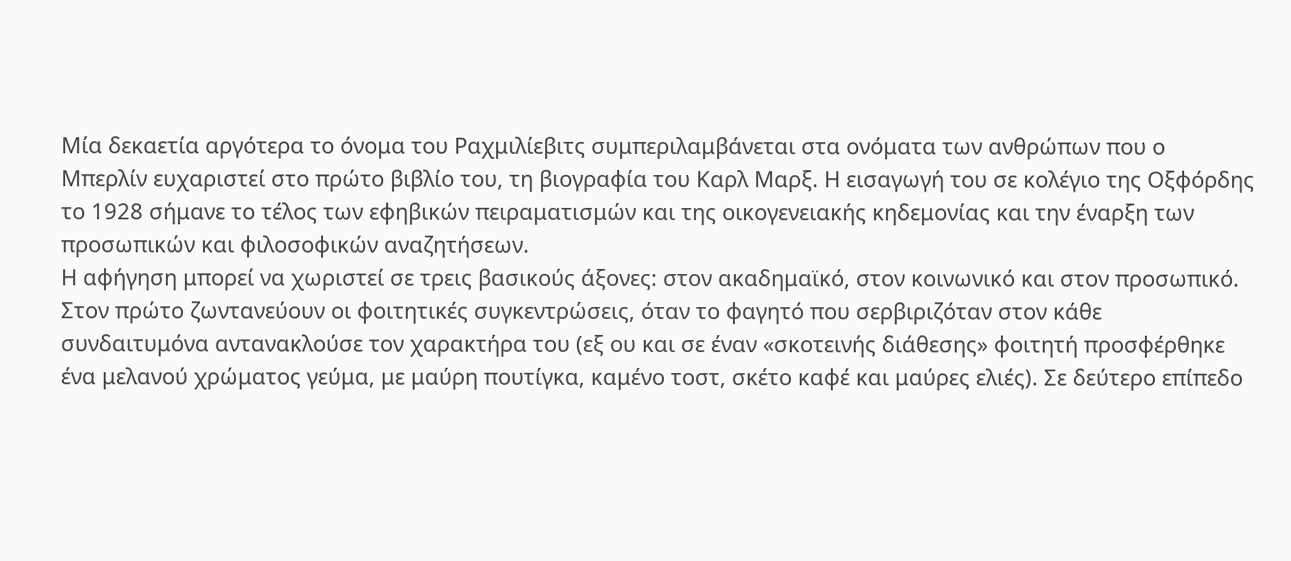Μία δεκαετία αργότερα το όνομα του Ραχμιλίεβιτς συμπεριλαμβάνεται στα ονόματα των ανθρώπων που ο Μπερλίν ευχαριστεί στο πρώτο βιβλίο του, τη βιογραφία του Καρλ Μαρξ. Η εισαγωγή του σε κολέγιο της Οξφόρδης το 1928 σήμανε το τέλος των εφηβικών πειραματισμών και της οικογενειακής κηδεμονίας και την έναρξη των προσωπικών και φιλοσοφικών αναζητήσεων.
Η αφήγηση μπορεί να χωριστεί σε τρεις βασικούς άξονες: στον ακαδημαϊκό, στον κοινωνικό και στον προσωπικό. Στον πρώτο ζωντανεύουν οι φοιτητικές συγκεντρώσεις, όταν το φαγητό που σερβιριζόταν στον κάθε συνδαιτυμόνα αντανακλούσε τον χαρακτήρα του (εξ ου και σε έναν «σκοτεινής διάθεσης» φοιτητή προσφέρθηκε ένα μελανού χρώματος γεύμα, με μαύρη πουτίγκα, καμένο τοστ, σκέτο καφέ και μαύρες ελιές). Σε δεύτερο επίπεδο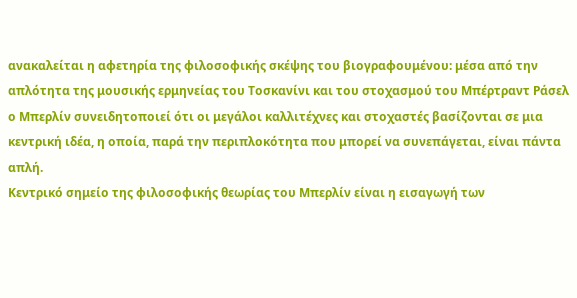ανακαλείται η αφετηρία της φιλοσοφικής σκέψης του βιογραφουμένου: μέσα από την απλότητα της μουσικής ερμηνείας του Τοσκανίνι και του στοχασμού του Μπέρτραντ Ράσελ ο Μπερλίν συνειδητοποιεί ότι οι μεγάλοι καλλιτέχνες και στοχαστές βασίζονται σε μια κεντρική ιδέα, η οποία, παρά την περιπλοκότητα που μπορεί να συνεπάγεται, είναι πάντα απλή.
Κεντρικό σημείο της φιλοσοφικής θεωρίας του Μπερλίν είναι η εισαγωγή των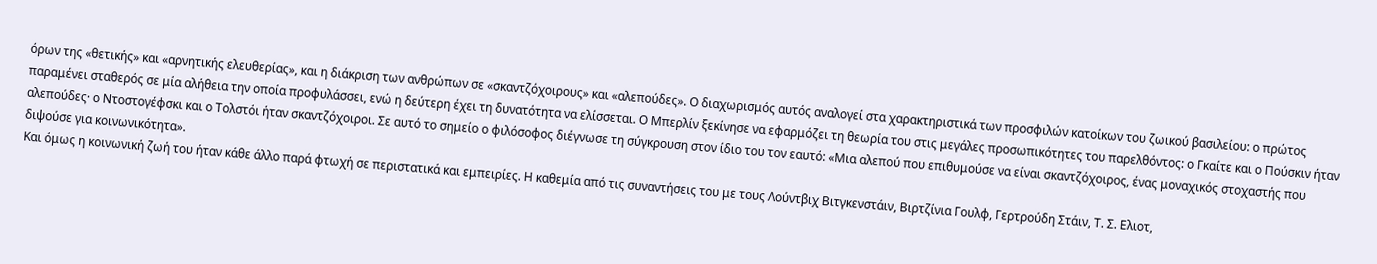όρων της «θετικής» και «αρνητικής ελευθερίας», και η διάκριση των ανθρώπων σε «σκαντζόχοιρους» και «αλεπούδες». Ο διαχωρισμός αυτός αναλογεί στα χαρακτηριστικά των προσφιλών κατοίκων του ζωικού βασιλείου: ο πρώτος παραμένει σταθερός σε μία αλήθεια την οποία προφυλάσσει, ενώ η δεύτερη έχει τη δυνατότητα να ελίσσεται. Ο Μπερλίν ξεκίνησε να εφαρμόζει τη θεωρία του στις μεγάλες προσωπικότητες του παρελθόντος: ο Γκαίτε και ο Πούσκιν ήταν αλεπούδες· ο Ντοστογέφσκι και ο Τολστόι ήταν σκαντζόχοιροι. Σε αυτό το σημείο ο φιλόσοφος διέγνωσε τη σύγκρουση στον ίδιο του τον εαυτό: «Μια αλεπού που επιθυμούσε να είναι σκαντζόχοιρος, ένας μοναχικός στοχαστής που διψούσε για κοινωνικότητα».
Και όμως η κοινωνική ζωή του ήταν κάθε άλλο παρά φτωχή σε περιστατικά και εμπειρίες. Η καθεμία από τις συναντήσεις του με τους Λούντβιχ Βιτγκενστάιν, Βιρτζίνια Γουλφ, Γερτρούδη Στάιν, Τ. Σ. Ελιοτ,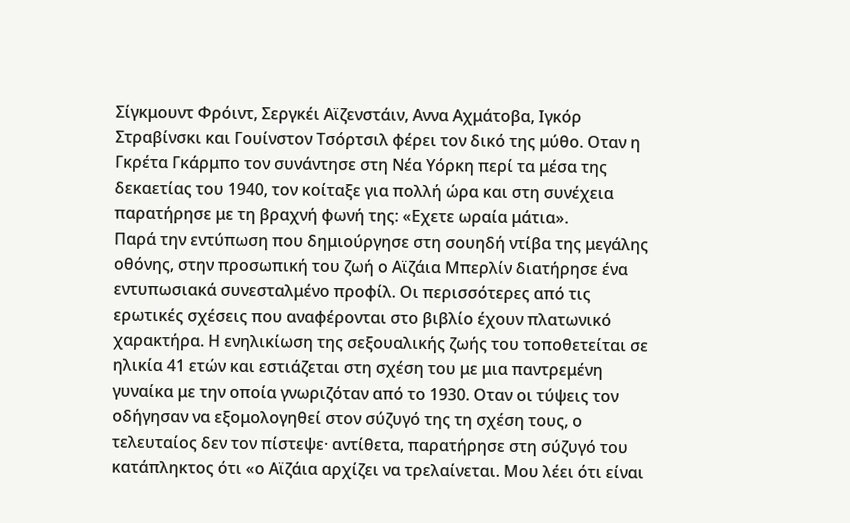Σίγκμουντ Φρόιντ, Σεργκέι Αϊζενστάιν, Αννα Αχμάτοβα, Ιγκόρ Στραβίνσκι και Γουίνστον Τσόρτσιλ φέρει τον δικό της μύθο. Οταν η Γκρέτα Γκάρμπο τον συνάντησε στη Νέα Υόρκη περί τα μέσα της δεκαετίας του 1940, τον κοίταξε για πολλή ώρα και στη συνέχεια παρατήρησε με τη βραχνή φωνή της: «Εχετε ωραία μάτια».
Παρά την εντύπωση που δημιούργησε στη σουηδή ντίβα της μεγάλης οθόνης, στην προσωπική του ζωή ο Αϊζάια Μπερλίν διατήρησε ένα εντυπωσιακά συνεσταλμένο προφίλ. Οι περισσότερες από τις ερωτικές σχέσεις που αναφέρονται στο βιβλίο έχουν πλατωνικό χαρακτήρα. Η ενηλικίωση της σεξουαλικής ζωής του τοποθετείται σε ηλικία 41 ετών και εστιάζεται στη σχέση του με μια παντρεμένη γυναίκα με την οποία γνωριζόταν από το 1930. Οταν οι τύψεις τον οδήγησαν να εξομολογηθεί στον σύζυγό της τη σχέση τους, ο τελευταίος δεν τον πίστεψε· αντίθετα, παρατήρησε στη σύζυγό του κατάπληκτος ότι «ο Αϊζάια αρχίζει να τρελαίνεται. Μου λέει ότι είναι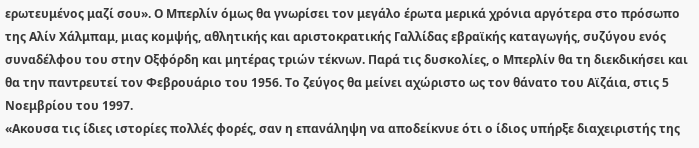ερωτευμένος μαζί σου». Ο Μπερλίν όμως θα γνωρίσει τον μεγάλο έρωτα μερικά χρόνια αργότερα στο πρόσωπο της Αλίν Χάλμπαμ, μιας κομψής, αθλητικής και αριστοκρατικής Γαλλίδας εβραϊκής καταγωγής, συζύγου ενός συναδέλφου του στην Οξφόρδη και μητέρας τριών τέκνων. Παρά τις δυσκολίες, ο Μπερλίν θα τη διεκδικήσει και θα την παντρευτεί τον Φεβρουάριο του 1956. Το ζεύγος θα μείνει αχώριστο ως τον θάνατο του Αϊζάια, στις 5 Νοεμβρίου του 1997.
«Ακουσα τις ίδιες ιστορίες πολλές φορές, σαν η επανάληψη να αποδείκνυε ότι ο ίδιος υπήρξε διαχειριστής της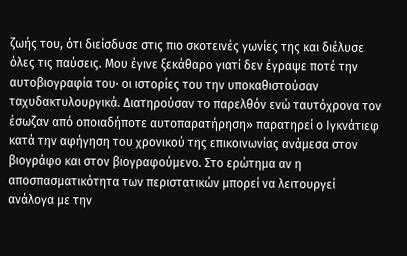ζωής του, ότι διείσδυσε στις πιο σκοτεινές γωνίες της και διέλυσε όλες τις παύσεις. Μου έγινε ξεκάθαρο γιατί δεν έγραψε ποτέ την αυτοβιογραφία του· οι ιστορίες του την υποκαθιστούσαν ταχυδακτυλουργικά. Διατηρούσαν το παρελθόν ενώ ταυτόχρονα τον έσωζαν από οποιαδήποτε αυτοπαρατήρηση» παρατηρεί ο Ιγκνάτιεφ κατά την αφήγηση του χρονικού της επικοινωνίας ανάμεσα στον βιογράφο και στον βιογραφούμενο. Στο ερώτημα αν η αποσπασματικότητα των περιστατικών μπορεί να λειτουργεί ανάλογα με την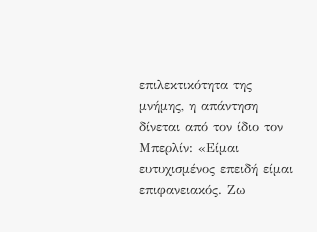επιλεκτικότητα της μνήμης, η απάντηση δίνεται από τον ίδιο τον Μπερλίν: «Είμαι ευτυχισμένος επειδή είμαι επιφανειακός. Ζω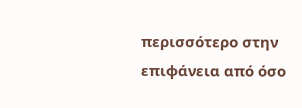περισσότερο στην επιφάνεια από όσο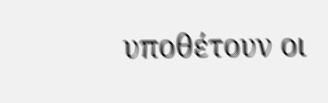υποθέτουν οι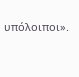υπόλοιποι».